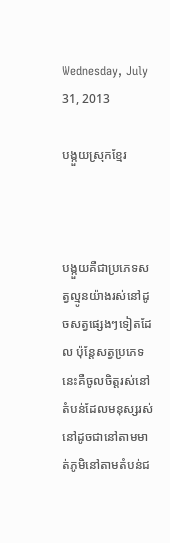Wednesday, July 31, 2013

បង្កួយស្រុកខ្មែរ



បង្កួយគឺជាប្រភេទសត្វល្មូនយ៉ាងរស់នៅដូចសត្វផ្សេងៗទៀតដែល ប៉ុន្តែសត្វប្រភេទនេះគឺចូលចិត្តរស់នៅតំបន់ដែលមនុស្សរស់នៅដូចជានៅតាមមាត់ភូមិនៅតាមតំបន់ជ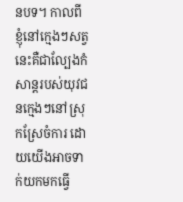នបទ។ កាលពីខ្ញុំនៅក្មេងៗសត្វនេះគឺជាល្បែងកំសាន្តរបស់យុវជនក្មេងៗនៅស្រុកស្រែចំការ ដោយយើងអាចទាក់យកមកធ្វើ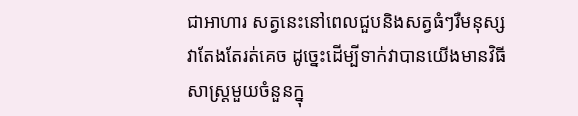ជាអាហារ សត្វនេះនៅពេលជួបនិងសត្វធំៗរឺមនុស្សវាតែងតែរត់គេច ដូច្នេះដើម្បីទាក់វាបានយើងមានវិធីសាស្រ្តមួយចំនួនក្នុ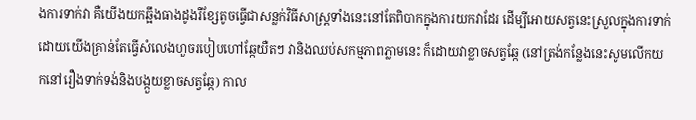ងការទាក់វា គឺយើងយកឆ្អឹងធាងដូងរឺខ្សែតូចធ្វើជាសន្លក់វិធីសាស្រ្តទាំងនេះនៅតែពិបាកក្នុងការយកវាដែរ ដើម្បីអោយសត្វនេះស្រួលក្នុងការទាក់ដោយយើងគ្រាន់តែធ្វើសំលេងហួចរបៀបហៅឆ្កែយឺតៗ វានិងឈប់សកម្មភាពភ្លាមនេះ ក៏ដោយវាខ្លាចសត្វឆ្កែ (នៅត្រង់កន្លែងនេះសូមលើកយកនៅរឿងទាក់ទង់និងបង្កួយខ្លាចសត្វឆ្កែ) កាល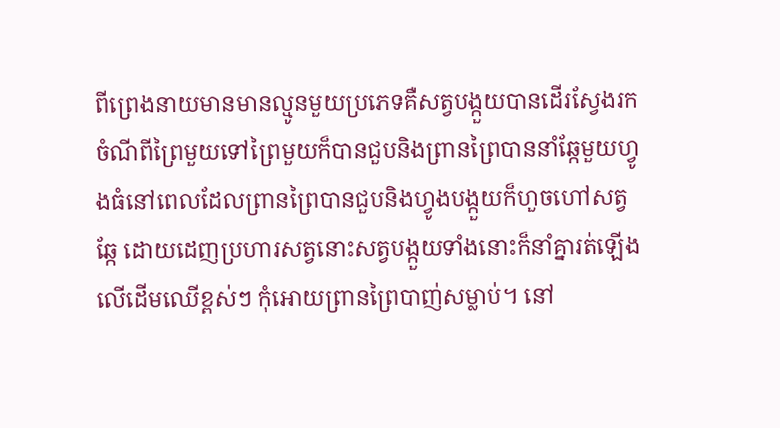ពីព្រេងនាយមានមានល្មូនមួយប្រភេទគឺសត្វបង្កួយបានដើរស្វែងរកចំណីពីព្រៃមួយទៅព្រៃមួយក៏បានជួបនិងព្រានព្រៃបាននាំឆ្កែមួយហ្វូងធំនៅពេលដែលព្រានព្រៃបានជួបនិងហ្វូងបង្កួយក៏ហួចហៅសត្វឆ្កែ ដោយដេញប្រហារសត្វនោះសត្វបង្កួយទាំងនោះក៏នាំគ្នារត់ឡើងលើដើមឈើខ្ពស់ៗ កុំអោយព្រានព្រៃបាញ់សម្លាប់។ នៅ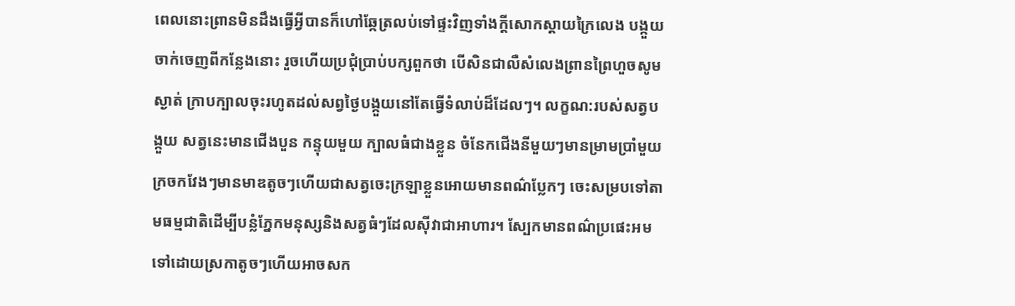ពេលនោះព្រានមិនដឹងធ្វើអ្វីបានក៏ហៅឆ្កែត្រលប់ទៅផ្ទះវិញទាំងក្តីសោកស្ដាយក្រៃលេង បង្កួយចាក់ចេញពីកន្លែងនោះ រួចហើយប្រជុំប្រាប់បក្សពួកថា បើសិនជាលឺសំលេងព្រានព្រៃហួចសូមស្ងាត់ ក្រាបក្បាលចុះរហូតដល់សព្វថ្ងៃបង្កួយនៅតែធ្វើទំលាប់ដ៏ដែលៗ។ លក្ខណ:របស់សត្វបង្កួយ សត្វនេះមានជើងបួន កន្ទុយមួយ ក្បាលធំជាងខ្លួន ចំនែកជើងនីមួយៗមានម្រាមប្រាំមួយ ក្រចកវែងៗមានមាឌតូចៗហើយជាសត្វចេះក្រឡាខ្លួនអោយមានពណ៌ប្លែកៗ ចេះសម្របទៅតាមធម្មជាតិដើម្បីបន្លំភ្នែកមនុស្សនិងសត្វធំៗដែលស៊ីវាជាអាហារ។ ស្បែកមានពណ៌ប្រផេះអមទៅដោយស្រកាតូចៗហើយអាចសក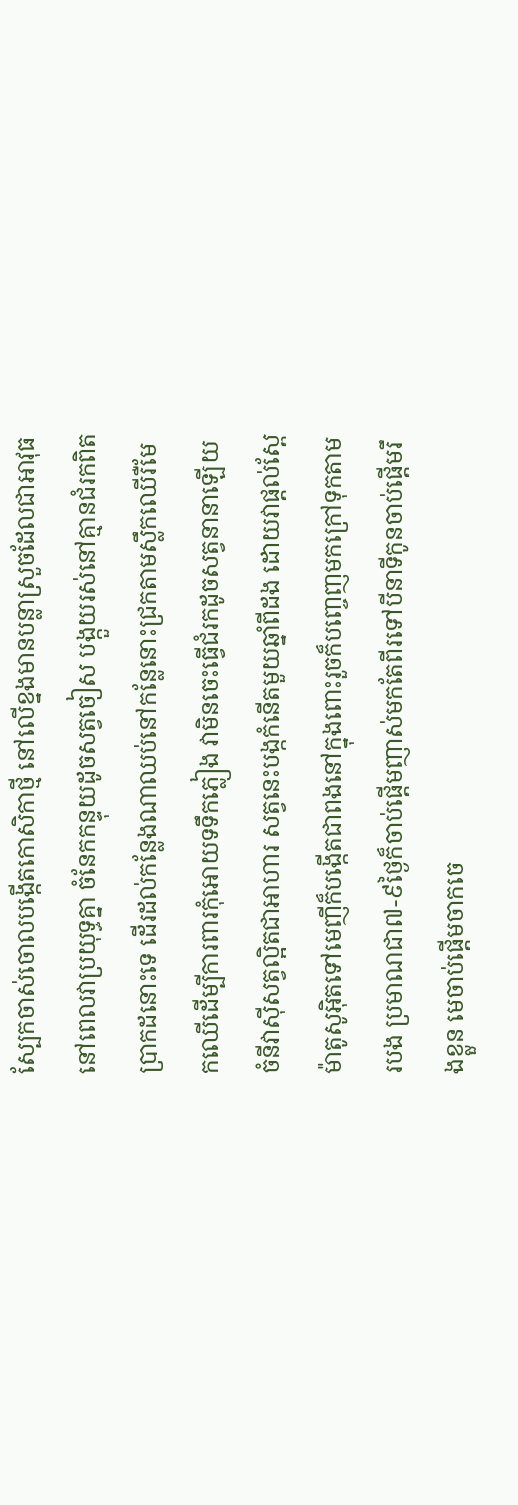ស្បែកចាស់ចោលបង្កើតកោសិកាថ្មី នៅលើខ្នងមានបន្លាស្រួចដែលជាអាវុធនៅពេលវាប្រយុទ្ធគ្នា ចំនែកកន្ទុយដូចសត្វចៀស បង្កួយរស់នៅគ្មានជំរកពិតប្រាកដនោះទេ ដើរដល់កន្លែងណាឈប់នៅកន្លែនោះជ្រកតាមស្លឹកឈើរឺមែកឈើដើម្បីការពារកុំអោយទទឹកភ្លៀង វាមិនចេះធ្វើជំរកដូចសត្វនានាឡើយ ចំនីវាស៊ីសត្វល្អិតជាអាហារ សត្វនេះបង្កកំនើតមួយឆ្នាំពីដង ដោយវាផ្ដល់ស្ពែម៉ាតូសូអ៊ិតទៅមេញីក៏បង្កើតជាពងនៅក្នុងពោះរួចក៏បញ្ចេញមកក្រៅទុកតាមរបង ប្រមាណជា៧-៩ថ្ងៃក៏ចាប់ផ្ដើមញាស់មកតែពីរទៅបីនាទីកូនចាប់ផ្ដើមរឹងខ្លួន មេចាប់ផ្ដើមចាកចេ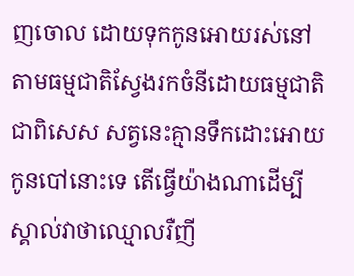ញចោល ដោយទុកកូនអោយរស់នៅតាមធម្មជាតិស្វែងរកចំនីដោយធម្មជាតិ ជាពិសេស សត្វនេះគ្មានទឹកដោះអោយកូនបៅនោះទេ តើធ្វើយ៉ាងណាដើម្បីស្គាល់វាថាឈ្មោលរឺញី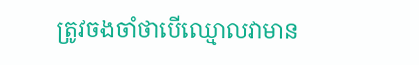ត្រូវចងចាំថាបើឈ្មោលវាមាន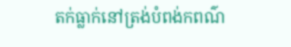តក់ធ្លាក់នៅត្រង់បំពង់កពណ៌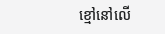ខ្មៅនៅលើ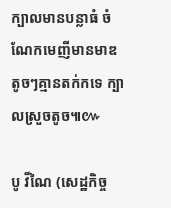ក្បាលមានបន្លាធំ ចំណែកមេញីមានមាឌតូចៗគ្មានតក់កទេ ក្បាលស្រួចតូច៕៚

បូ វីណៃ (សេដ្ឋកិច្ច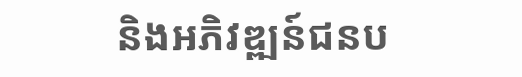និងអភិវឌ្ឍន៍ជនប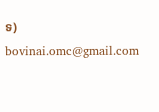ទ)
bovinai.omc@gmail.com